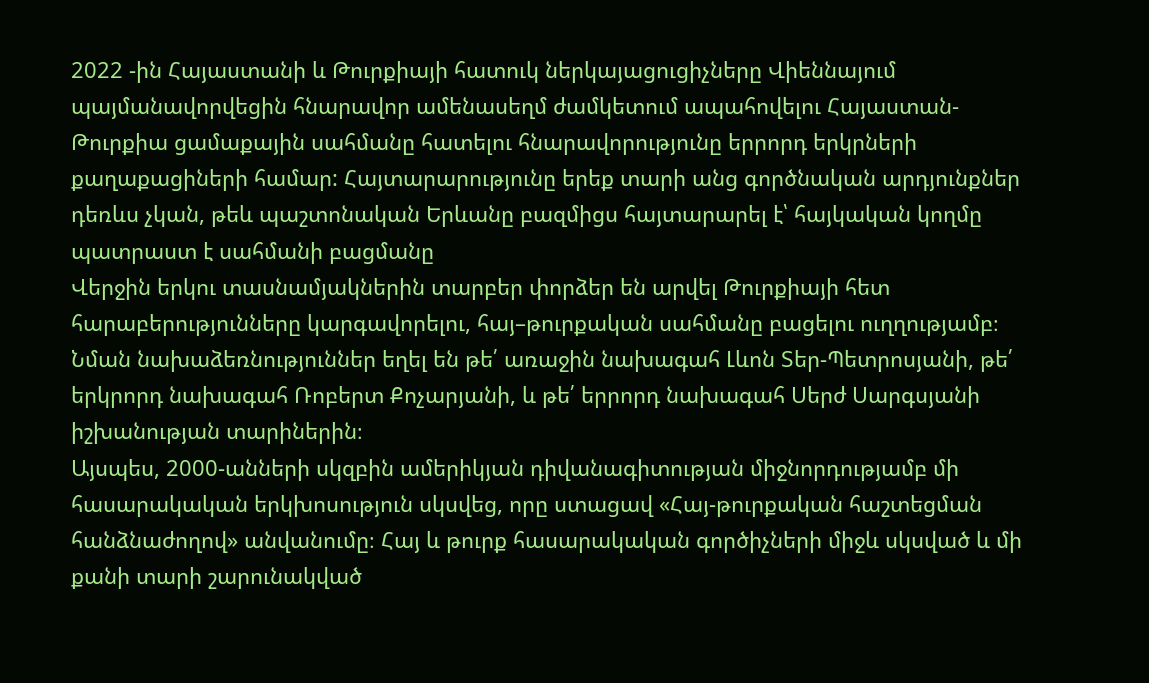2022 -ին Հայաստանի և Թուրքիայի հատուկ ներկայացուցիչները Վիեննայում պայմանավորվեցին հնարավոր ամենասեղմ ժամկետում ապահովելու Հայաստան-Թուրքիա ցամաքային սահմանը հատելու հնարավորությունը երրորդ երկրների քաղաքացիների համար: Հայտարարությունը երեք տարի անց գործնական արդյունքներ դեռևս չկան, թեև պաշտոնական Երևանը բազմիցս հայտարարել է՝ հայկական կողմը պատրաստ է սահմանի բացմանը
Վերջին երկու տասնամյակներին տարբեր փորձեր են արվել Թուրքիայի հետ հարաբերությունները կարգավորելու, հայ–թուրքական սահմանը բացելու ուղղությամբ։ Նման նախաձեռնություններ եղել են թե՛ առաջին նախագահ Լևոն Տեր-Պետրոսյանի, թե՛ երկրորդ նախագահ Ռոբերտ Քոչարյանի, և թե՛ երրորդ նախագահ Սերժ Սարգսյանի իշխանության տարիներին։
Այսպես, 2000-անների սկզբին ամերիկյան դիվանագիտության միջնորդությամբ մի հասարակական երկխոսություն սկսվեց, որը ստացավ «Հայ-թուրքական հաշտեցման հանձնաժողով» անվանումը։ Հայ և թուրք հասարակական գործիչների միջև սկսված և մի քանի տարի շարունակված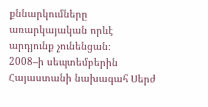քննարկումները առարկայական որևէ արդյունք չունենցան։
2008–ի սեպտեմբերին Հայաստանի նախագահ Սերժ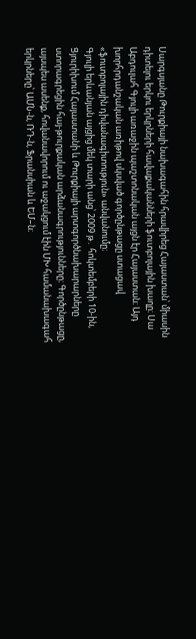Սարգսյանը Թուրքիայի նախագահին հրավիրեց Հայաստան՝ միասին դիտելու երկու երկրների հավաքականների ֆուտբոլային խաղը։ Սա Աբդուլահ Գյուլի առաջին պաշտոնական այցն էր Հայաստան։ Այդ խորհրդանշական առիթով սկսված գործընթացը ստացավ «ֆուտբոլային դիվանագիտություն» անվանումը։
Գյուլի երևանյան այցից մեկ տարի անց՝ 2009 թ․ հոկտեմբերի 10-ին, Ցյուրիխում Հայաստանի և Թուրքիայի արտգործնախարարները ստորագրեցին հայ-թուրքական արձանագրությունները։ Գործընթացը, այսպես ասենք, հովանավորում ու աջակցում էին ՄԽ համանախագահ երկրները՝ ԱՄՆ-ն, ՌԴ-ն, Ֆրանսիան և ԵՄ–ն։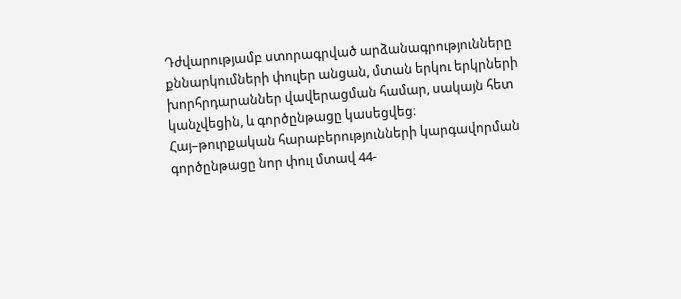Դժվարությամբ ստորագրված արձանագրությունները քննարկումների փուլեր անցան, մտան երկու երկրների խորհրդարաններ վավերացման համար, սակայն հետ կանչվեցին, և գործընթացը կասեցվեց։
Հայ–թուրքական հարաբերությունների կարգավորման գործընթացը նոր փուլ մտավ 44-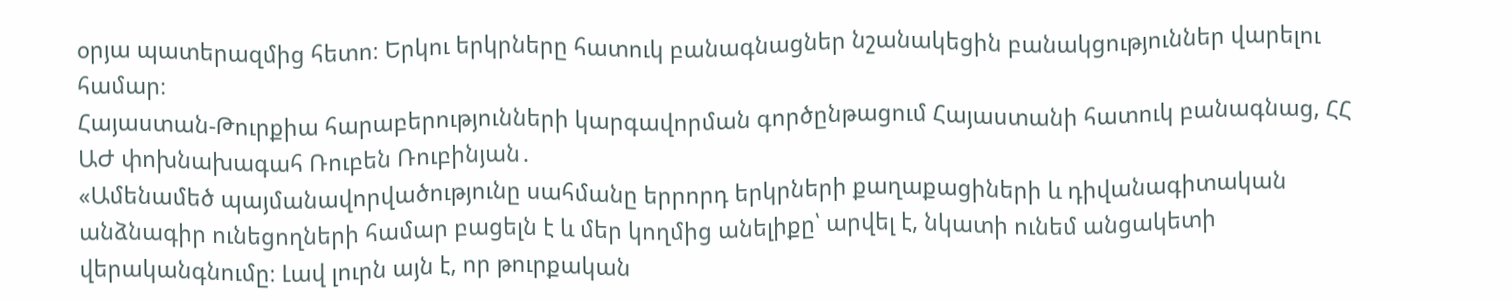օրյա պատերազմից հետո։ Երկու երկրները հատուկ բանագնացներ նշանակեցին բանակցություններ վարելու համար։
Հայաստան-Թուրքիա հարաբերությունների կարգավորման գործընթացում Հայաստանի հատուկ բանագնաց, ՀՀ ԱԺ փոխնախագահ Ռուբեն Ռուբինյան․
«Ամենամեծ պայմանավորվածությունը սահմանը երրորդ երկրների քաղաքացիների և դիվանագիտական անձնագիր ունեցողների համար բացելն է և մեր կողմից անելիքը՝ արվել է, նկատի ունեմ անցակետի վերականգնումը։ Լավ լուրն այն է, որ թուրքական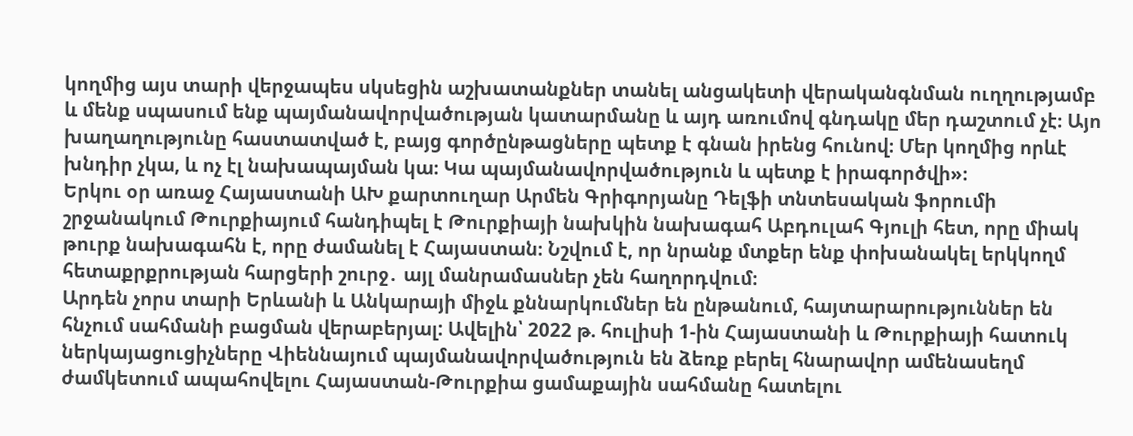կողմից այս տարի վերջապես սկսեցին աշխատանքներ տանել անցակետի վերականգնման ուղղությամբ և մենք սպասում ենք պայմանավորվածության կատարմանը և այդ առումով գնդակը մեր դաշտում չէ։ Այո խաղաղությունը հաստատված է, բայց գործընթացները պետք է գնան իրենց հունով։ Մեր կողմից որևէ խնդիր չկա, և ոչ էլ նախապայման կա։ Կա պայմանավորվածություն և պետք է իրագործվի»։
Երկու օր առաջ Հայաստանի ԱԽ քարտուղար Արմեն Գրիգորյանը Դելֆի տնտեսական ֆորումի շրջանակում Թուրքիայում հանդիպել է Թուրքիայի նախկին նախագահ Աբդուլահ Գյուլի հետ, որը միակ թուրք նախագահն է, որը ժամանել է Հայաստան։ Նշվում է, որ նրանք մտքեր ենք փոխանակել երկկողմ հետաքրքրության հարցերի շուրջ․ այլ մանրամասներ չեն հաղորդվում։
Արդեն չորս տարի Երևանի և Անկարայի միջև քննարկումներ են ընթանում, հայտարարություններ են հնչում սահմանի բացման վերաբերյալ: Ավելին՝ 2022 թ. հուլիսի 1-ին Հայաստանի և Թուրքիայի հատուկ ներկայացուցիչները Վիեննայում պայմանավորվածություն են ձեռք բերել հնարավոր ամենասեղմ ժամկետում ապահովելու Հայաստան-Թուրքիա ցամաքային սահմանը հատելու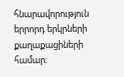հնարավորություն երրորդ երկրների քաղաքացիների համար: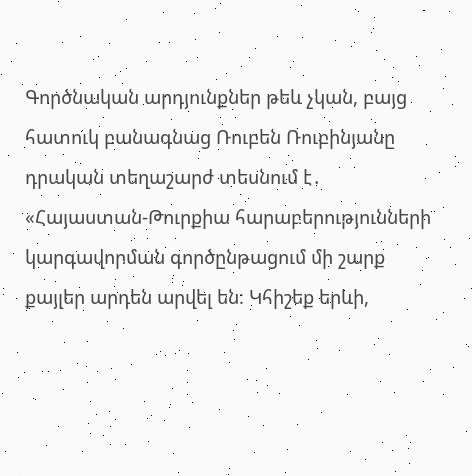Գործնական արդյունքներ թեև չկան, բայց հատուկ բանագնաց Ռուբեն Ռուբինյանը դրական տեղաշարժ տեսնում է․
«Հայաստան-Թուրքիա հարաբերությունների կարգավորման գործընթացում մի շարք քայլեր արդեն արվել են։ Կհիշեք երևի,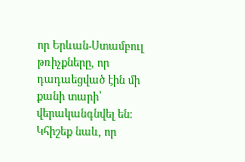որ Երևան-Ստամբուլ թռիչքները, որ դադաեցված էին մի քանի տարի՝ վերականգնվել են։ Կհիշեք նաև, որ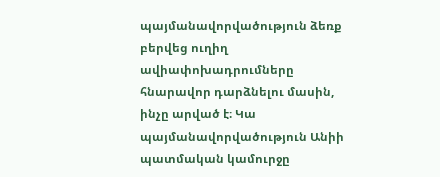պայմանավորվածություն ձեռք բերվեց ուղիղ ավիափոխադրումները հնարավոր դարձնելու մասին, ինչը արված է։ Կա պայմանավորվածություն Անիի պատմական կամուրջը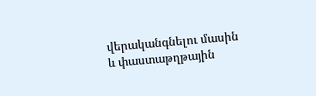վերականգնելու մասին և փաստաթղթային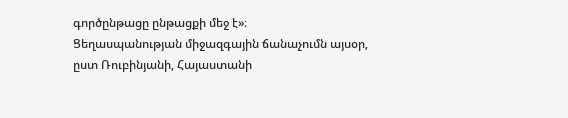գործընթացը ընթացքի մեջ է»։
Ցեղասպանության միջազգային ճանաչումն այսօր, ըստ Ռուբինյանի, Հայաստանի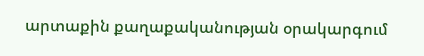արտաքին քաղաքականության օրակարգում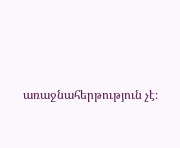առաջնահերթություն չէ։